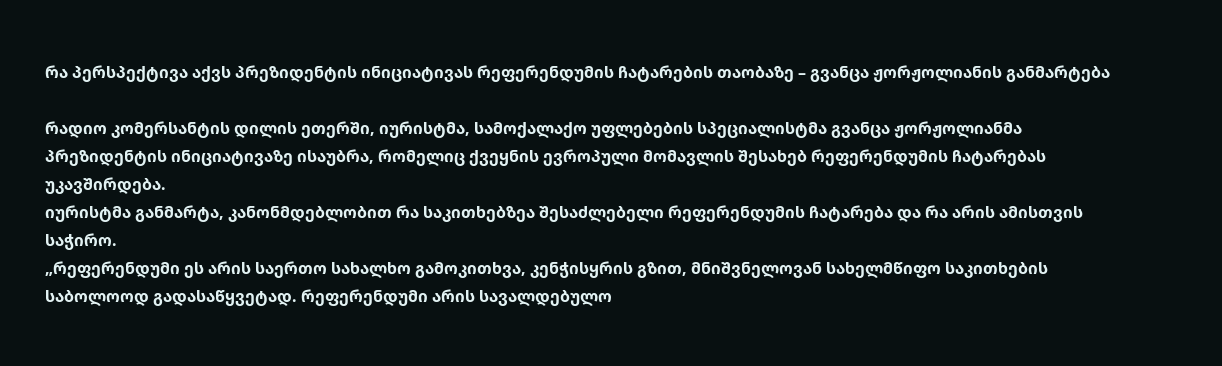რა პერსპექტივა აქვს პრეზიდენტის ინიციატივას რეფერენდუმის ჩატარების თაობაზე – გვანცა ჟორჟოლიანის განმარტება

რადიო კომერსანტის დილის ეთერში, იურისტმა, სამოქალაქო უფლებების სპეციალისტმა გვანცა ჟორჟოლიანმა პრეზიდენტის ინიციატივაზე ისაუბრა, რომელიც ქვეყნის ევროპული მომავლის შესახებ რეფერენდუმის ჩატარებას უკავშირდება.
იურისტმა განმარტა, კანონმდებლობით რა საკითხებზეა შესაძლებელი რეფერენდუმის ჩატარება და რა არის ამისთვის საჭირო.
„რეფერენდუმი ეს არის საერთო სახალხო გამოკითხვა, კენჭისყრის გზით, მნიშვნელოვან სახელმწიფო საკითხების საბოლოოდ გადასაწყვეტად. რეფერენდუმი არის სავალდებულო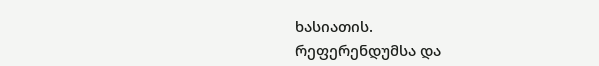ხასიათის.
რეფერენდუმსა და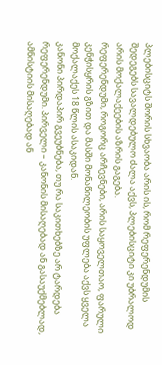პლებისციტს შორის სხვაობა არის ის, რომ რეფერენდუმის შედეგებს სავალდებულო ძალა აქვს, პლებისციტი კი უბრალოდ არის მოქალაქეების აზრის გაგება.
რეფერენდუმი, როგორც არჩევნები, არის საყოველთაო, ფარული კენჭისყრის გზით და მასში მონაწილეობის უფლება აქვს ყველა მოქალაქეს 18 წლის ასაკიდან.
კანონი პირდაპირ გვეუბნება, თუ რა საკითხებზე არ ტარდება რეფერენდუმი. პირველი – კანონის მისაღებად ან გასაუქმებლად, ამნისტიის მისაღებად ან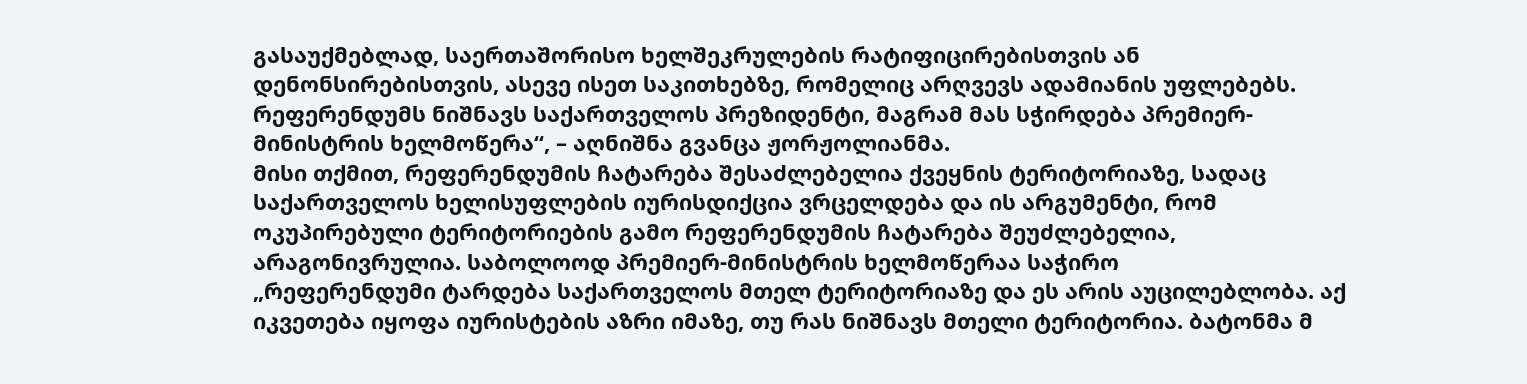გასაუქმებლად, საერთაშორისო ხელშეკრულების რატიფიცირებისთვის ან დენონსირებისთვის, ასევე ისეთ საკითხებზე, რომელიც არღვევს ადამიანის უფლებებს. რეფერენდუმს ნიშნავს საქართველოს პრეზიდენტი, მაგრამ მას სჭირდება პრემიერ-მინისტრის ხელმოწერა“, – აღნიშნა გვანცა ჟორჟოლიანმა.
მისი თქმით, რეფერენდუმის ჩატარება შესაძლებელია ქვეყნის ტერიტორიაზე, სადაც საქართველოს ხელისუფლების იურისდიქცია ვრცელდება და ის არგუმენტი, რომ ოკუპირებული ტერიტორიების გამო რეფერენდუმის ჩატარება შეუძლებელია, არაგონივრულია. საბოლოოდ პრემიერ-მინისტრის ხელმოწერაა საჭირო
„რეფერენდუმი ტარდება საქართველოს მთელ ტერიტორიაზე და ეს არის აუცილებლობა. აქ იკვეთება იყოფა იურისტების აზრი იმაზე, თუ რას ნიშნავს მთელი ტერიტორია. ბატონმა მ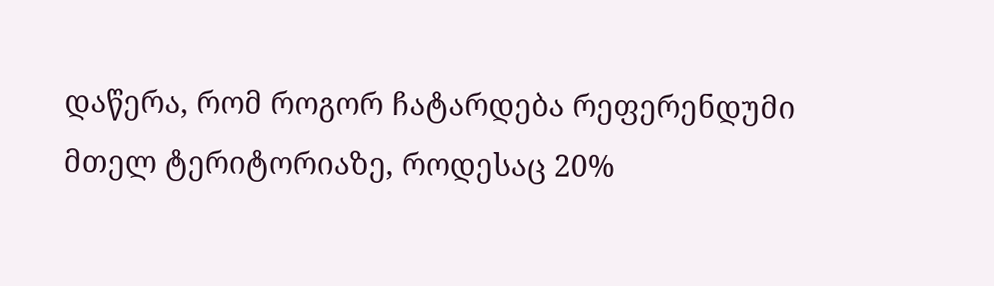დაწერა, რომ როგორ ჩატარდება რეფერენდუმი მთელ ტერიტორიაზე, როდესაც 20%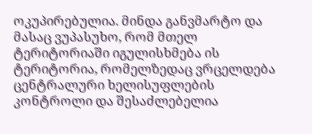ოკუპირებულია. მინდა განვმარტო და მასაც ვუპასუხო, რომ მთელ ტერიტორიაში იგულისხმება ის ტერიტორია, რომელზედაც ვრცელდება ცენტრალური ხელისუფლების კონტროლი და შესაძლებელია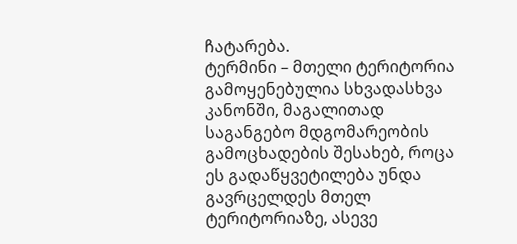ჩატარება.
ტერმინი – მთელი ტერიტორია გამოყენებულია სხვადასხვა კანონში, მაგალითად საგანგებო მდგომარეობის გამოცხადების შესახებ, როცა ეს გადაწყვეტილება უნდა გავრცელდეს მთელ ტერიტორიაზე, ასევე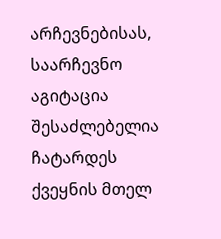არჩევნებისას, საარჩევნო აგიტაცია შესაძლებელია ჩატარდეს ქვეყნის მთელ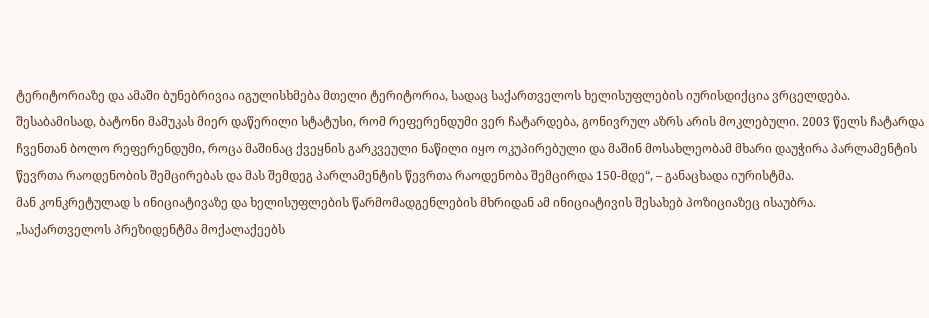ტერიტორიაზე და ამაში ბუნებრივია იგულისხმება მთელი ტერიტორია, სადაც საქართველოს ხელისუფლების იურისდიქცია ვრცელდება.
შესაბამისად, ბატონი მამუკას მიერ დაწერილი სტატუსი, რომ რეფერენდუმი ვერ ჩატარდება, გონივრულ აზრს არის მოკლებული. 2003 წელს ჩატარდა ჩვენთან ბოლო რეფერენდუმი, როცა მაშინაც ქვეყნის გარკვეული ნაწილი იყო ოკუპირებული და მაშინ მოსახლეობამ მხარი დაუჭირა პარლამენტის წევრთა რაოდენობის შემცირებას და მას შემდეგ პარლამენტის წევრთა რაოდენობა შემცირდა 150-მდე“, – განაცხადა იურისტმა.
მან კონკრეტულად ს ინიციატივაზე და ხელისუფლების წარმომადგენლების მხრიდან ამ ინიციატივის შესახებ პოზიციაზეც ისაუბრა.
„საქართველოს პრეზიდენტმა მოქალაქეებს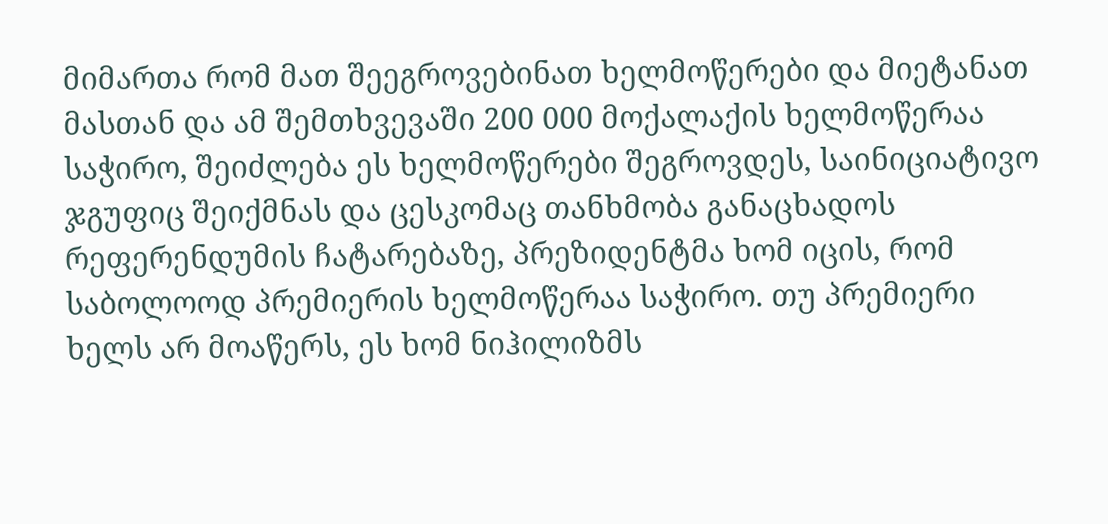მიმართა რომ მათ შეეგროვებინათ ხელმოწერები და მიეტანათ მასთან და ამ შემთხვევაში 200 000 მოქალაქის ხელმოწერაა საჭირო, შეიძლება ეს ხელმოწერები შეგროვდეს, საინიციატივო ჯგუფიც შეიქმნას და ცესკომაც თანხმობა განაცხადოს რეფერენდუმის ჩატარებაზე, პრეზიდენტმა ხომ იცის, რომ საბოლოოდ პრემიერის ხელმოწერაა საჭირო. თუ პრემიერი ხელს არ მოაწერს, ეს ხომ ნიჰილიზმს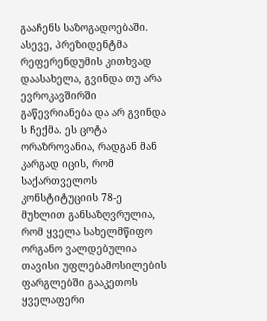გააჩენს საზოგადოებაში.
ასევე, პრეზიდენტმა რეფერენდუმის კითხვად დაასახელა, გვინდა თუ არა ევროკავშირში გაწევრიანება და არ გვინდა ს ჩექმა. ეს ცოტა ორაზროვანია, რადგან მან კარგად იცის, რომ საქართველოს კონსტიტუციის 78-ე მუხლით განსაზღვრულია, რომ ყველა სახელმწიფო ორგანო ვალდებულია თავისი უფლებამოსილების ფარგლებში გააკეთოს ყველაფერი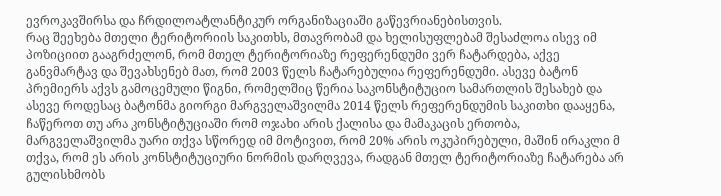ევროკავშირსა და ჩრდილოატლანტიკურ ორგანიზაციაში გაწევრიანებისთვის.
რაც შეეხება მთელი ტერიტორიის საკითხს, მთავრობამ და ხელისუფლებამ შესაძლოა ისევ იმ პოზიციით გააგრძელონ, რომ მთელ ტერიტორიაზე რეფერენდუმი ვერ ჩატარდება, აქვე განვმარტავ და შევახსენებ მათ, რომ 2003 წელს ჩატარებულია რეფერენდუმი. ასევე ბატონ პრემიერს აქვს გამოცემული წიგნი, რომელშიც წერია საკონსტიტუციო სამართლის შესახებ და ასევე როდესაც ბატონმა გიორგი მარგველაშვილმა 2014 წელს რეფერენდუმის საკითხი დააყენა, ჩაწეროთ თუ არა კონსტიტუციაში რომ ოჯახი არის ქალისა და მამაკაცის ერთობა, მარგველაშვილმა უარი თქვა სწორედ იმ მოტივით, რომ 20% არის ოკუპირებული, მაშინ ირაკლი მ თქვა, რომ ეს არის კონსტიტუციური ნორმის დარღვევა, რადგან მთელ ტერიტორიაზე ჩატარება არ გულისხმობს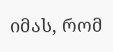იმას, რომ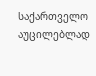საქართველო აუცილებლად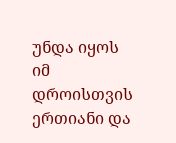უნდა იყოს იმ დროისთვის ერთიანი და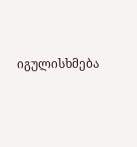იგულისხმება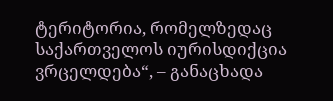ტერიტორია, რომელზედაც საქართველოს იურისდიქცია ვრცელდება“, – განაცხადა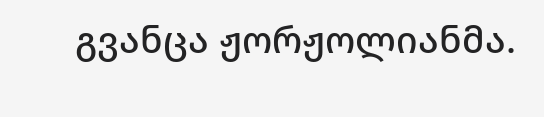გვანცა ჟორჟოლიანმა.